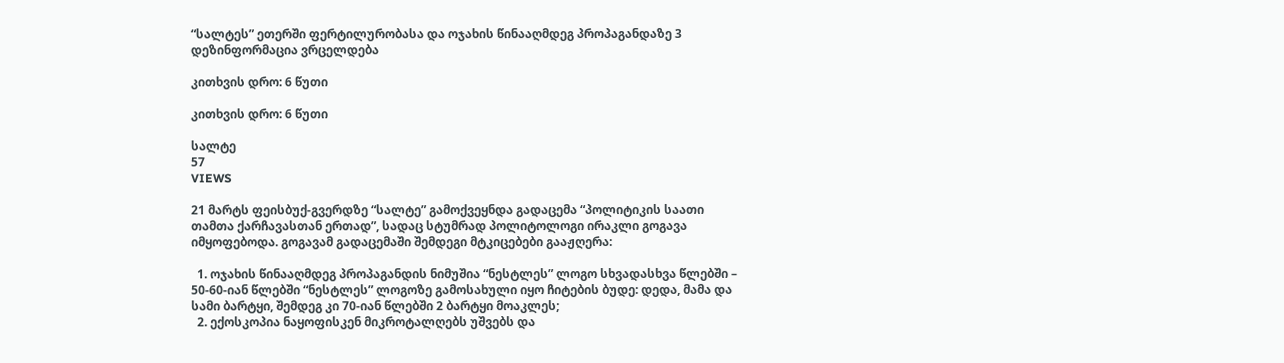“სალტეს” ეთერში ფერტილურობასა და ოჯახის წინააღმდეგ პროპაგანდაზე 3 დეზინფორმაცია ვრცელდება

კითხვის დრო: 6 წუთი

კითხვის დრო: 6 წუთი

სალტე
57
VIEWS

21 მარტს ფეისბუქ-გვერდზე “სალტე” გამოქვეყნდა გადაცემა “პოლიტიკის საათი თამთა ქარჩავასთან ერთად”, სადაც სტუმრად პოლიტოლოგი ირაკლი გოგავა იმყოფებოდა. გოგავამ გადაცემაში შემდეგი მტკიცებები გააჟღერა:

  1. ოჯახის წინააღმდეგ პროპაგანდის ნიმუშია “ნესტლეს” ლოგო სხვადასხვა წლებში – 50-60-იან წლებში “ნესტლეს” ლოგოზე გამოსახული იყო ჩიტების ბუდე: დედა, მამა და სამი ბარტყი, შემდეგ კი 70-იან წლებში 2 ბარტყი მოაკლეს;
  2. ექოსკოპია ნაყოფისკენ მიკროტალღებს უშვებს და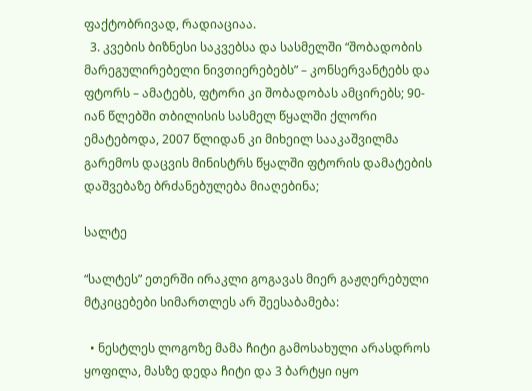ფაქტობრივად, რადიაციაა.
  3. კვების ბიზნესი საკვებსა და სასმელში “შობადობის მარეგულირებელი ნივთიერებებს” – კონსერვანტებს და ფტორს – ამატებს, ფტორი კი შობადობას ამცირებს; 90-იან წლებში თბილისის სასმელ წყალში ქლორი ემატებოდა, 2007 წლიდან კი მიხეილ სააკაშვილმა გარემოს დაცვის მინისტრს წყალში ფტორის დამატების დაშვებაზე ბრძანებულება მიაღებინა;

სალტე

“სალტეს” ეთერში ირაკლი გოგავას მიერ გაჟღერებული მტკიცებები სიმართლეს არ შეესაბამება:

  • ნესტლეს ლოგოზე მამა ჩიტი გამოსახული არასდროს ყოფილა, მასზე დედა ჩიტი და 3 ბარტყი იყო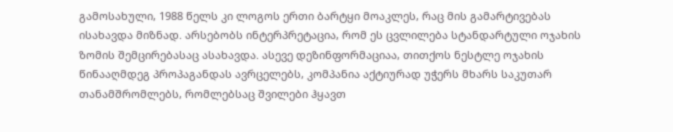გამოსახული, 1988 წელს კი ლოგოს ერთი ბარტყი მოაკლეს, რაც მის გამარტივებას ისახავდა მიზნად. არსებობს ინტერპრეტაცია, რომ ეს ცვლილება სტანდარტული ოჯახის ზომის შემცირებასაც ასახავდა. ასევე დეზინფორმაციაა, თითქოს ნესტლე ოჯახის წინააღმდეგ პროპაგანდას ავრცელებს, კომპანია აქტიურად უჭერს მხარს საკუთარ თანამშრომლებს, რომლებსაც შვილები ჰყავთ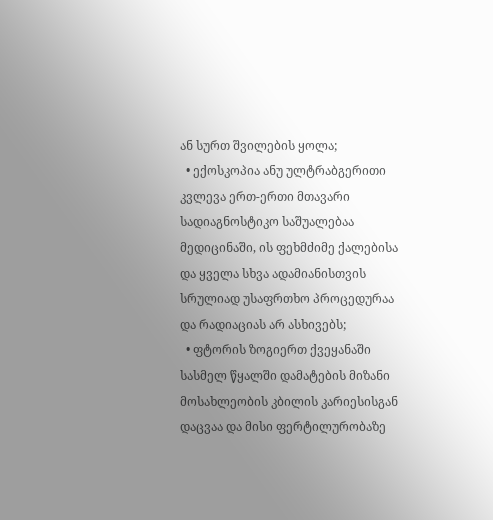ან სურთ შვილების ყოლა;
  • ექოსკოპია ანუ ულტრაბგერითი კვლევა ერთ-ერთი მთავარი სადიაგნოსტიკო საშუალებაა მედიცინაში, ის ფეხმძიმე ქალებისა და ყველა სხვა ადამიანისთვის სრულიად უსაფრთხო პროცედურაა და რადიაციას არ ასხივებს;
  • ფტორის ზოგიერთ ქვეყანაში სასმელ წყალში დამატების მიზანი მოსახლეობის კბილის კარიესისგან დაცვაა და მისი ფერტილურობაზე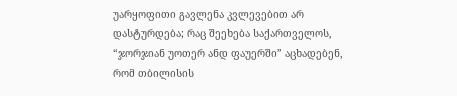უარყოფითი გავლენა კვლევებით არ დასტურდება; რაც შეეხება საქართველოს, “ჯორჯიან უოთერ ანდ ფაუერში” აცხადებენ, რომ თბილისის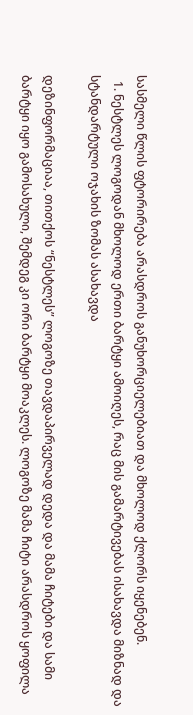სასმელი წლის ფტორირება არასდროს განუხორციელებიათ და მხოლოდ ქლორს იყენებენ.
  1. ნესტლეს ლოგოდან მხოლოდ ერთი ბარტყი ამოიღეს, რაც მის გამარტივებას ისახავდა მიზნად და სტანდარტული ოჯახის ზომას ასახავდა

დეზინფორმაციაა, თითქოს “ნესტლეს” ლოგოზე თავდაპირველად დედა და მამა ჩიტები და სამი ბარტყი იყო გამოსახული, შემდეგ კი ორი ბარტყი მოაკლეს. ლოგოზე მამა ჩიტი არასდროს ყოფილა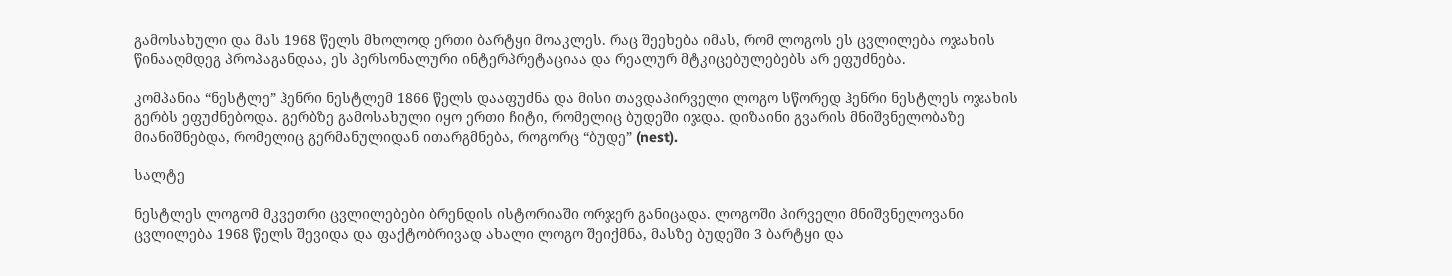გამოსახული და მას 1968 წელს მხოლოდ ერთი ბარტყი მოაკლეს. რაც შეეხება იმას, რომ ლოგოს ეს ცვლილება ოჯახის წინააღმდეგ პროპაგანდაა, ეს პერსონალური ინტერპრეტაციაა და რეალურ მტკიცებულებებს არ ეფუძნება.

კომპანია “ნესტლე” ჰენრი ნესტლემ 1866 წელს დააფუძნა და მისი თავდაპირველი ლოგო სწორედ ჰენრი ნესტლეს ოჯახის გერბს ეფუძნებოდა. გერბზე გამოსახული იყო ერთი ჩიტი, რომელიც ბუდეში იჯდა. დიზაინი გვარის მნიშვნელობაზე მიანიშნებდა, რომელიც გერმანულიდან ითარგმნება, როგორც “ბუდე” (nest).

სალტე

ნესტლეს ლოგომ მკვეთრი ცვლილებები ბრენდის ისტორიაში ორჯერ განიცადა. ლოგოში პირველი მნიშვნელოვანი ცვლილება 1968 წელს შევიდა და ფაქტობრივად ახალი ლოგო შეიქმნა, მასზე ბუდეში 3 ბარტყი და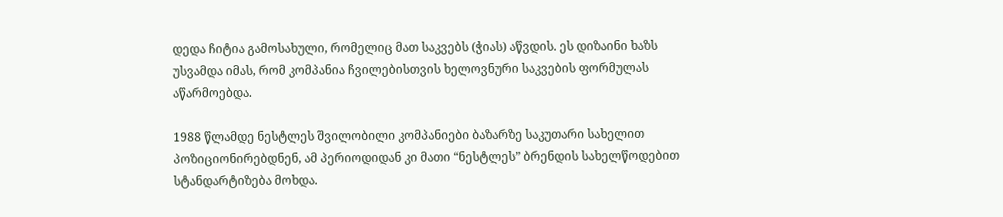დედა ჩიტია გამოსახული, რომელიც მათ საკვებს (ჭიას) აწვდის. ეს დიზაინი ხაზს უსვამდა იმას, რომ კომპანია ჩვილებისთვის ხელოვნური საკვების ფორმულას აწარმოებდა.

1988 წლამდე ნესტლეს შვილობილი კომპანიები ბაზარზე საკუთარი სახელით პოზიციონირებდნენ, ამ პერიოდიდან კი მათი “ნესტლეს” ბრენდის სახელწოდებით სტანდარტიზება მოხდა.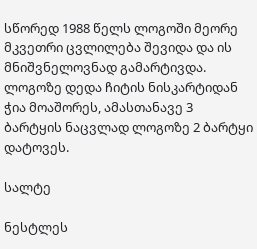სწორედ 1988 წელს ლოგოში მეორე მკვეთრი ცვლილება შევიდა და ის მნიშვნელოვნად გამარტივდა. ლოგოზე დედა ჩიტის ნისკარტიდან ჭია მოაშორეს, ამასთანავე 3 ბარტყის ნაცვლად ლოგოზე 2 ბარტყი დატოვეს.

სალტე

ნესტლეს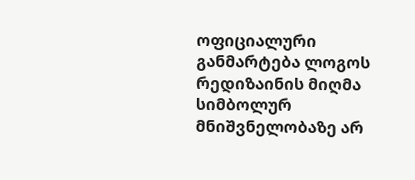ოფიციალური განმარტება ლოგოს რედიზაინის მიღმა სიმბოლურ მნიშვნელობაზე არ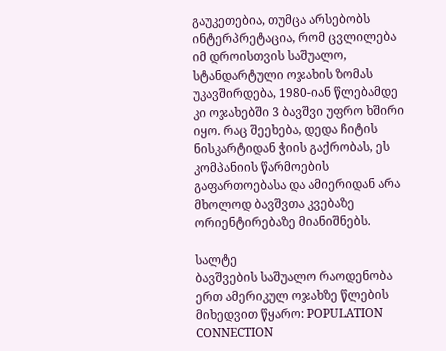გაუკეთებია, თუმცა არსებობს ინტერპრეტაცია, რომ ცვლილება იმ დროისთვის საშუალო, სტანდარტული ოჯახის ზომას უკავშირდება, 1980-იან წლებამდე კი ოჯახებში 3 ბავშვი უფრო ხშირი იყო. რაც შეეხება, დედა ჩიტის ნისკარტიდან ჭიის გაქრობას, ეს კომპანიის წარმოების გაფართოებასა და ამიერიდან არა მხოლოდ ბავშვთა კვებაზე ორიენტირებაზე მიანიშნებს.

სალტე
ბავშვების საშუალო რაოდენობა ერთ ამერიკულ ოჯახზე წლების მიხედვით წყარო: POPULATION CONNECTION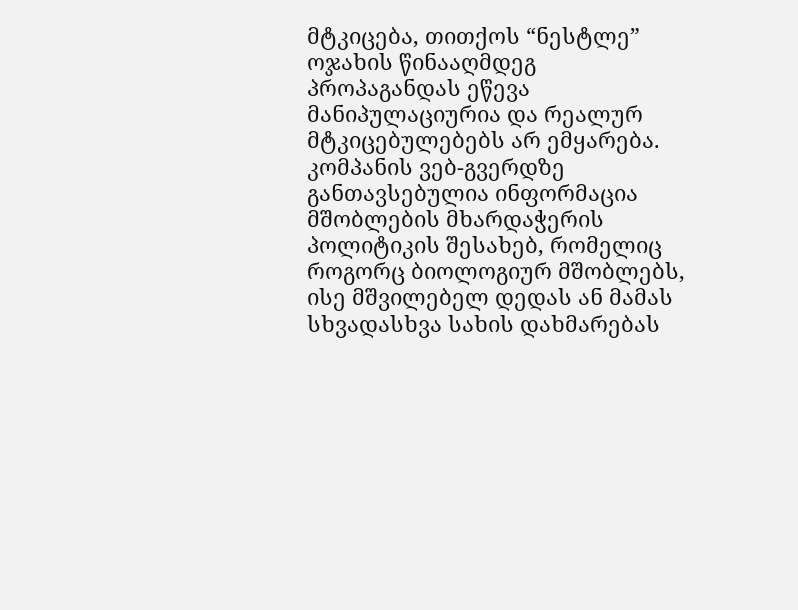მტკიცება, თითქოს “ნესტლე” ოჯახის წინააღმდეგ პროპაგანდას ეწევა მანიპულაციურია და რეალურ მტკიცებულებებს არ ემყარება. კომპანის ვებ-გვერდზე განთავსებულია ინფორმაცია მშობლების მხარდაჭერის პოლიტიკის შესახებ, რომელიც როგორც ბიოლოგიურ მშობლებს, ისე მშვილებელ დედას ან მამას სხვადასხვა სახის დახმარებას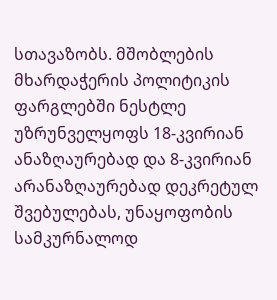სთავაზობს. მშობლების მხარდაჭერის პოლიტიკის ფარგლებში ნესტლე უზრუნველყოფს 18-კვირიან ანაზღაურებად და 8-კვირიან არანაზღაურებად დეკრეტულ შვებულებას, უნაყოფობის სამკურნალოდ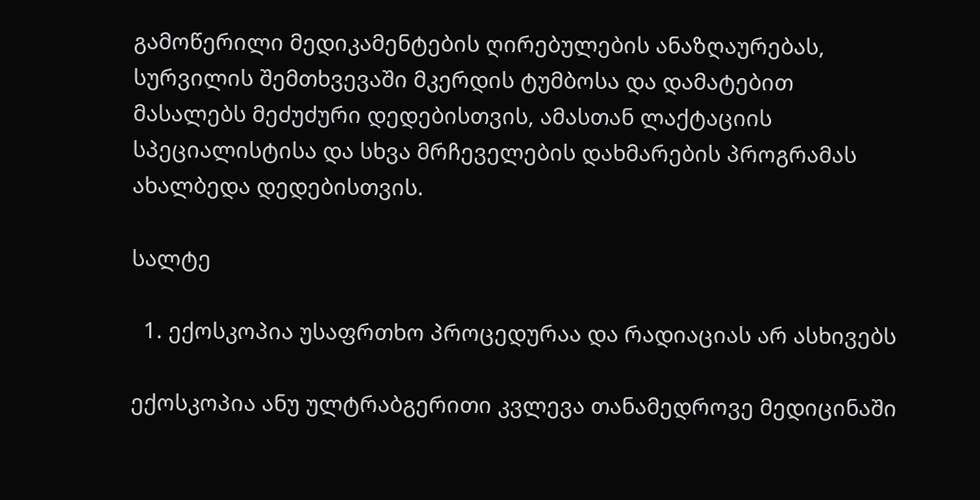გამოწერილი მედიკამენტების ღირებულების ანაზღაურებას, სურვილის შემთხვევაში მკერდის ტუმბოსა და დამატებით მასალებს მეძუძური დედებისთვის, ამასთან ლაქტაციის სპეციალისტისა და სხვა მრჩეველების დახმარების პროგრამას ახალბედა დედებისთვის.

სალტე

  1. ექოსკოპია უსაფრთხო პროცედურაა და რადიაციას არ ასხივებს

ექოსკოპია ანუ ულტრაბგერითი კვლევა თანამედროვე მედიცინაში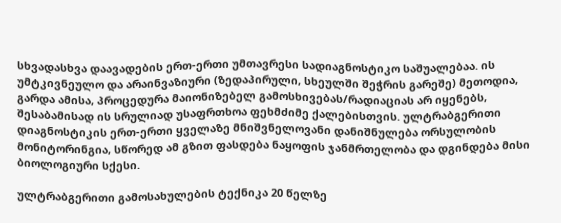სხვადასხვა დაავადების ერთ-ერთი უმთავრესი სადიაგნოსტიკო საშუალებაა. ის უმტკივნეულო და არაინვაზიური (ზედაპირული, სხეულში შეჭრის გარეშე) მეთოდია, გარდა ამისა, პროცედურა მაიონიზებელ გამოსხივებას/რადიაციას არ იყენებს, შესაბამისად ის სრულიად უსაფრთხოა ფეხმძიმე ქალებისთვის. ულტრაბგერითი დიაგნოსტიკის ერთ-ერთი ყველაზე მნიშვნელოვანი დანიშნულება ორსულობის მონიტორინგია, სწორედ ამ გზით ფასდება ნაყოფის ჯანმრთელობა და დგინდება მისი ბიოლოგიური სქესი.

ულტრაბგერითი გამოსახულების ტექნიკა 20 წელზე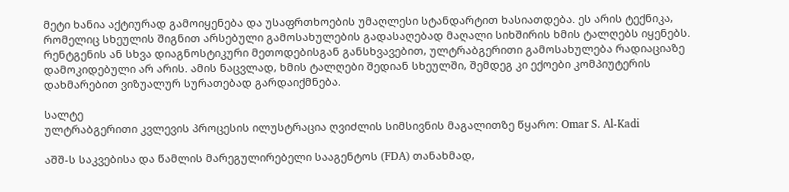მეტი ხანია აქტიურად გამოიყენება და უსაფრთხოების უმაღლესი სტანდარტით ხასიათდება. ეს არის ტექნიკა, რომელიც სხეულის შიგნით არსებული გამოსახულების გადასაღებად მაღალი სიხშირის ხმის ტალღებს იყენებს. რენტგენის ან სხვა დიაგნოსტიკური მეთოდებისგან განსხვავებით, ულტრაბგერითი გამოსახულება რადიაციაზე დამოკიდებული არ არის. ამის ნაცვლად, ხმის ტალღები შედიან სხეულში, შემდეგ კი ექოები კომპიუტერის დახმარებით ვიზუალურ სურათებად გარდაიქმნება.

სალტე
ულტრაბგერითი კვლევის პროცესის ილუსტრაცია ღვიძლის სიმსივნის მაგალითზე წყარო: Omar S. Al-Kadi

აშშ-ს საკვებისა და წამლის მარეგულირებელი სააგენტოს (FDA) თანახმად,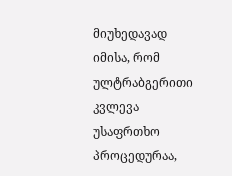მიუხედავად იმისა, რომ ულტრაბგერითი კვლევა უსაფრთხო პროცედურაა,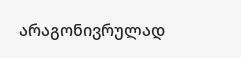არაგონივრულად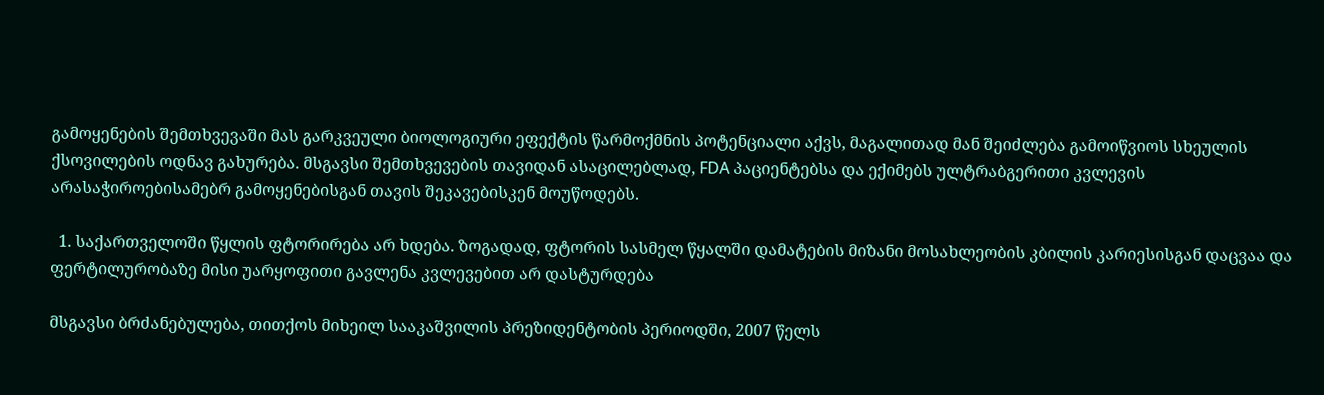გამოყენების შემთხვევაში მას გარკვეული ბიოლოგიური ეფექტის წარმოქმნის პოტენციალი აქვს, მაგალითად მან შეიძლება გამოიწვიოს სხეულის ქსოვილების ოდნავ გახურება. მსგავსი შემთხვევების თავიდან ასაცილებლად, FDA პაციენტებსა და ექიმებს ულტრაბგერითი კვლევის არასაჭიროებისამებრ გამოყენებისგან თავის შეკავებისკენ მოუწოდებს.

  1. საქართველოში წყლის ფტორირება არ ხდება. ზოგადად, ფტორის სასმელ წყალში დამატების მიზანი მოსახლეობის კბილის კარიესისგან დაცვაა და ფერტილურობაზე მისი უარყოფითი გავლენა კვლევებით არ დასტურდება

მსგავსი ბრძანებულება, თითქოს მიხეილ სააკაშვილის პრეზიდენტობის პერიოდში, 2007 წელს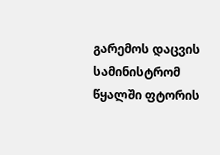გარემოს დაცვის სამინისტრომ წყალში ფტორის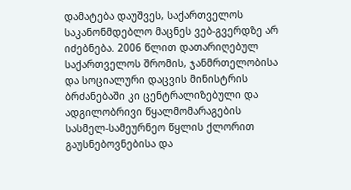დამატება დაუშვეს, საქართველოს საკანონმდებლო მაცნეს ვებ-გვერდზე არ იძებნება. 2006 წლით დათარიღებულ საქართველოს შრომის, ჯანმრთელობისა და სოციალური დაცვის მინისტრის ბრძანებაში კი ცენტრალიზებული და ადგილობრივი წყალმომარაგების სასმელ-სამეურნეო წყლის ქლორით გაუსნებოვნებისა და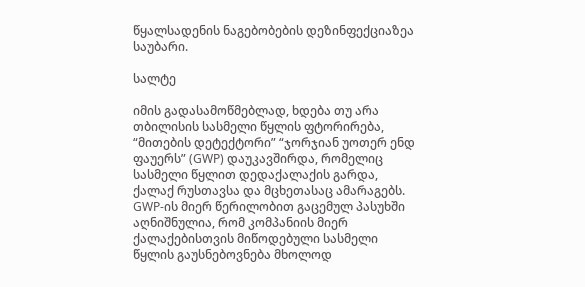წყალსადენის ნაგებობების დეზინფექციაზეა საუბარი.

სალტე

იმის გადასამოწმებლად, ხდება თუ არა თბილისის სასმელი წყლის ფტორირება, “მითების დეტექტორი” “ჯორჯიან უოთერ ენდ ფაუერს” (GWP) დაუკავშირდა, რომელიც სასმელი წყლით დედაქალაქის გარდა, ქალაქ რუსთავსა და მცხეთასაც ამარაგებს. GWP-ის მიერ წერილობით გაცემულ პასუხში აღნიშნულია, რომ კომპანიის მიერ ქალაქებისთვის მიწოდებული სასმელი წყლის გაუსნებოვნება მხოლოდ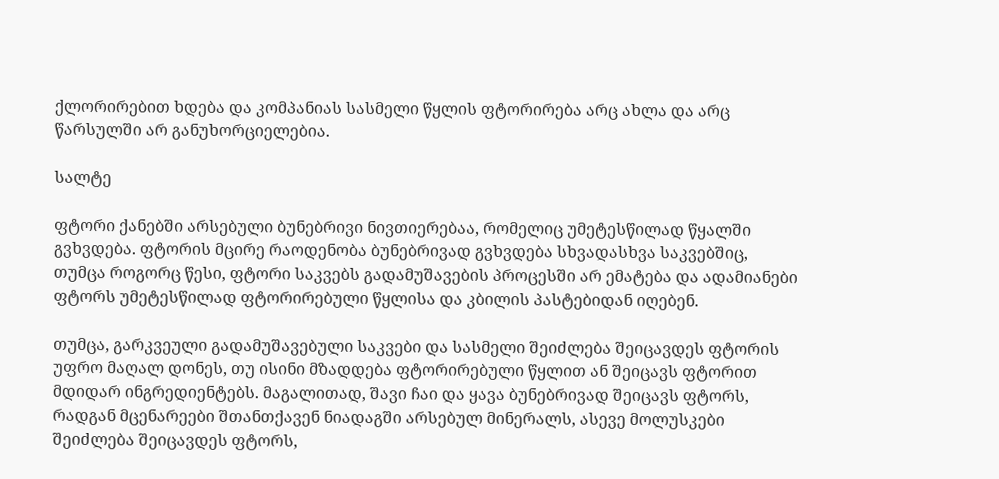ქლორირებით ხდება და კომპანიას სასმელი წყლის ფტორირება არც ახლა და არც წარსულში არ განუხორციელებია.

სალტე

ფტორი ქანებში არსებული ბუნებრივი ნივთიერებაა, რომელიც უმეტესწილად წყალში გვხვდება. ფტორის მცირე რაოდენობა ბუნებრივად გვხვდება სხვადასხვა საკვებშიც, თუმცა როგორც წესი, ფტორი საკვებს გადამუშავების პროცესში არ ემატება და ადამიანები ფტორს უმეტესწილად ფტორირებული წყლისა და კბილის პასტებიდან იღებენ.

თუმცა, გარკვეული გადამუშავებული საკვები და სასმელი შეიძლება შეიცავდეს ფტორის უფრო მაღალ დონეს, თუ ისინი მზადდება ფტორირებული წყლით ან შეიცავს ფტორით მდიდარ ინგრედიენტებს. მაგალითად, შავი ჩაი და ყავა ბუნებრივად შეიცავს ფტორს, რადგან მცენარეები შთანთქავენ ნიადაგში არსებულ მინერალს, ასევე მოლუსკები შეიძლება შეიცავდეს ფტორს,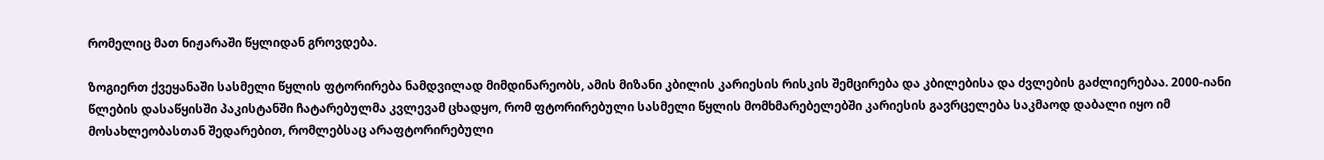რომელიც მათ ნიჟარაში წყლიდან გროვდება.

ზოგიერთ ქვეყანაში სასმელი წყლის ფტორირება ნამდვილად მიმდინარეობს, ამის მიზანი კბილის კარიესის რისკის შემცირება და კბილებისა და ძვლების გაძლიერებაა. 2000-იანი წლების დასაწყისში პაკისტანში ჩატარებულმა კვლევამ ცხადყო, რომ ფტორირებული სასმელი წყლის მომხმარებელებში კარიესის გავრცელება საკმაოდ დაბალი იყო იმ მოსახლეობასთან შედარებით, რომლებსაც არაფტორირებული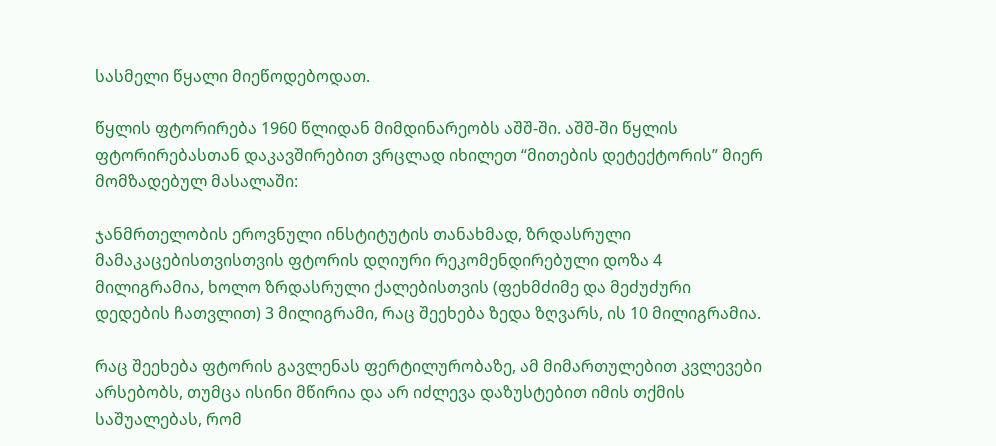სასმელი წყალი მიეწოდებოდათ.

წყლის ფტორირება 1960 წლიდან მიმდინარეობს აშშ-ში. აშშ-ში წყლის ფტორირებასთან დაკავშირებით ვრცლად იხილეთ “მითების დეტექტორის” მიერ მომზადებულ მასალაში:

ჯანმრთელობის ეროვნული ინსტიტუტის თანახმად, ზრდასრული მამაკაცებისთვისთვის ფტორის დღიური რეკომენდირებული დოზა 4 მილიგრამია, ხოლო ზრდასრული ქალებისთვის (ფეხმძიმე და მეძუძური დედების ჩათვლით) 3 მილიგრამი, რაც შეეხება ზედა ზღვარს, ის 10 მილიგრამია.

რაც შეეხება ფტორის გავლენას ფერტილურობაზე, ამ მიმართულებით კვლევები არსებობს, თუმცა ისინი მწირია და არ იძლევა დაზუსტებით იმის თქმის საშუალებას, რომ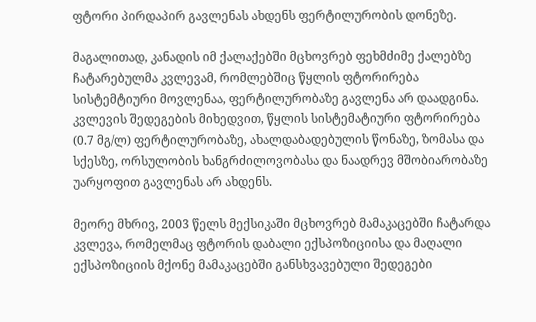ფტორი პირდაპირ გავლენას ახდენს ფერტილურობის დონეზე.

მაგალითად, კანადის იმ ქალაქებში მცხოვრებ ფეხმძიმე ქალებზე ჩატარებულმა კვლევამ, რომლებშიც წყლის ფტორირება სისტემტიური მოვლენაა, ფერტილურობაზე გავლენა არ დაადგინა. კვლევის შედეგების მიხედვით, წყლის სისტემატიური ფტორირება (0.7 მგ/ლ) ფერტილურობაზე, ახალდაბადებულის წონაზე, ზომასა და სქესზე, ორსულობის ხანგრძილოვობასა და ნაადრევ მშობიარობაზე უარყოფით გავლენას არ ახდენს.

მეორე მხრივ, 2003 წელს მექსიკაში მცხოვრებ მამაკაცებში ჩატარდა კვლევა, რომელმაც ფტორის დაბალი ექსპოზიციისა და მაღალი ექსპოზიციის მქონე მამაკაცებში განსხვავებული შედეგები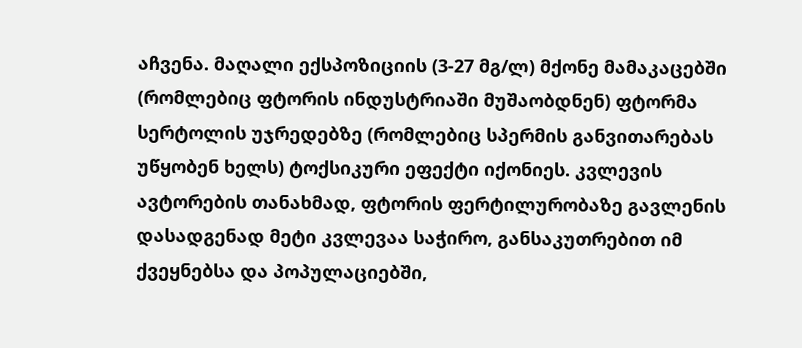აჩვენა. მაღალი ექსპოზიციის (3-27 მგ/ლ) მქონე მამაკაცებში (რომლებიც ფტორის ინდუსტრიაში მუშაობდნენ) ფტორმა სერტოლის უჯრედებზე (რომლებიც სპერმის განვითარებას უწყობენ ხელს) ტოქსიკური ეფექტი იქონიეს. კვლევის ავტორების თანახმად, ფტორის ფერტილურობაზე გავლენის დასადგენად მეტი კვლევაა საჭირო, განსაკუთრებით იმ ქვეყნებსა და პოპულაციებში,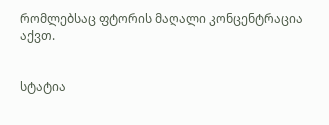რომლებსაც ფტორის მაღალი კონცენტრაცია აქვთ.


სტატია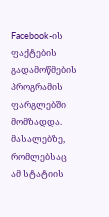Facebook-ის ფაქტების გადამოწმების პროგრამის ფარგლებში მომზადდა. მასალებზე, რომლებსაც ამ სტატიის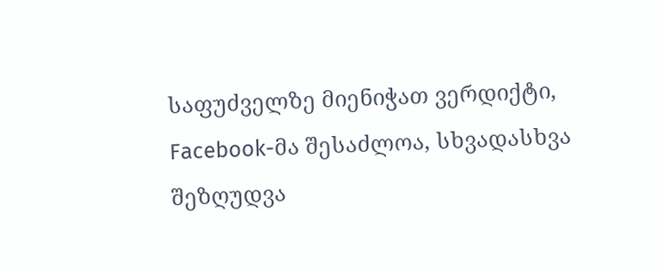საფუძველზე მიენიჭათ ვერდიქტი, Facebook-მა შესაძლოა, სხვადასხვა შეზღუდვა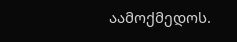აამოქმედოს.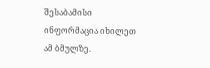შესაბამისი ინფორმაცია იხილეთ ამ ბმულზე.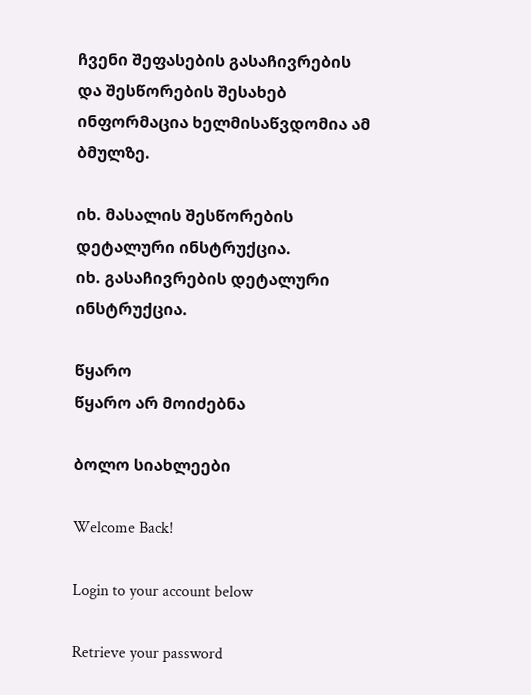ჩვენი შეფასების გასაჩივრების და შესწორების შესახებ ინფორმაცია ხელმისაწვდომია ამ ბმულზე.

იხ. მასალის შესწორების დეტალური ინსტრუქცია.
იხ. გასაჩივრების დეტალური ინსტრუქცია.

წყარო
წყარო არ მოიძებნა

ბოლო სიახლეები

Welcome Back!

Login to your account below

Retrieve your password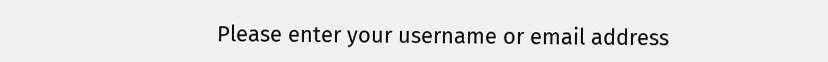Please enter your username or email address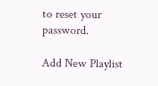to reset your password.

Add New Playlist